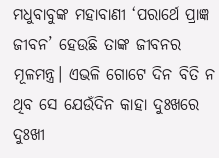ମଧୁବାବୁଙ୍କ ମହାବାଣୀ ‘ପରାର୍ଥେ ପ୍ରାଜ୍ଞ ଜୀବନ’ ହେଉଛି ତାଙ୍କ ଜୀବନର ମୂଳମନ୍ତ୍ର। ଏଭଳି ଗୋଟେ ଦିନ ବିତି ନ ଥିବ ସେ ଯେଉଁଦିନ କାହା ଦୁଃଖରେ ଦୁଃଖୀ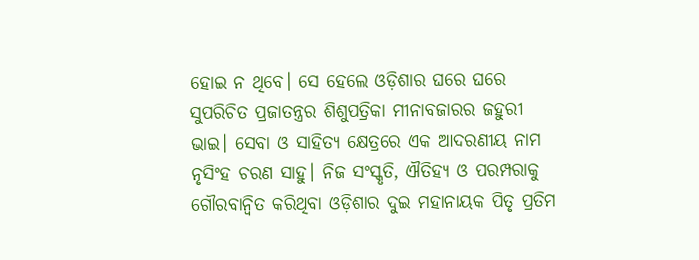ହୋଇ ନ ଥିବେ। ସେ ହେଲେ ଓଡ଼ିଶାର ଘରେ ଘରେ ସୁପରିଚିତ ପ୍ରଜାତନ୍ତ୍ରର ଶିଶୁପତ୍ରିକା ମୀନାବଜାରର ଜହୁରୀ ଭାଇ। ସେବା ଓ ସାହିତ୍ୟ କ୍ଷେତ୍ରରେ ଏକ ଆଦରଣୀୟ ନାମ ନୃସିଂହ ଚରଣ ସାହୁ। ନିଜ ସଂସ୍କୃତି, ଐତିହ୍ୟ ଓ ପରମ୍ପରାକୁ ଗୌରବାନ୍ବିତ କରିଥିବା ଓଡ଼ିଶାର ଦୁଇ ମହାନାୟକ ପିତୃ ପ୍ରତିମ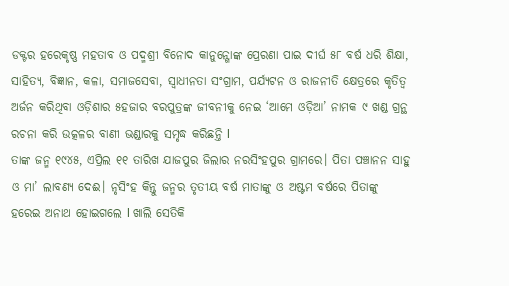ଡକ୍ଟର ହରେକୃଷ୍ଣ ମହତାବ ଓ ପଦ୍ମଶ୍ରୀ ବିନୋଦ କାନୁନ୍ଗୋଙ୍କ ପ୍ରେରଣା ପାଇ ଦୀର୍ଘ ୫୮ ବର୍ଷ ଧରି ଶିକ୍ଷା, ସାହିତ୍ୟ, ବିଜ୍ଞାନ, କଳା, ସମାଜସେବା, ସ୍ବାଧୀନତା ସଂଗ୍ରାମ, ପର୍ଯ୍ୟଟନ ଓ ରାଜନୀତି କ୍ଷେତ୍ରରେ କୃତିତ୍ୱ ଅର୍ଜନ କରିଥିବା ଓଡ଼ିଶାର ୫ହଜାର ବରପୁତ୍ରଙ୍କ ଜୀବନୀକୁ ନେଇ ‘ଆମେ ଓଡ଼ିଆ’ ନାମକ ୯ ଖଣ୍ଡ ଗ୍ରନ୍ଥ ରଚନା କରି ଉତ୍କଳର ବାଣୀ ଭଣ୍ଡାରକୁ ସମୃଦ୍ଧ କରିଛନ୍ତି l
ତାଙ୍କ ଜନ୍ମ ୧୯୪୫, ଏପ୍ରିଲ ୧୧ ତାରିଖ ଯାଜପୁର ଜିଲାର ନରସିଂହପୁର ଗ୍ରାମରେ। ପିତା ପଞ୍ଚାନନ ସାହୁ ଓ ମା’ ଲାବଣ୍ୟ ଦେଈ। ନୃସିଂହ କିନ୍ତୁ ଜନ୍ମର ତୃତୀୟ ବର୍ଷ ମାତାଙ୍କୁ ଓ ଅଷ୍ଟମ ବର୍ଷରେ ପିତାଙ୍କୁ ହରେଇ ଅନାଥ ହୋଇଗଲେ l ଖାଲି ସେତିକି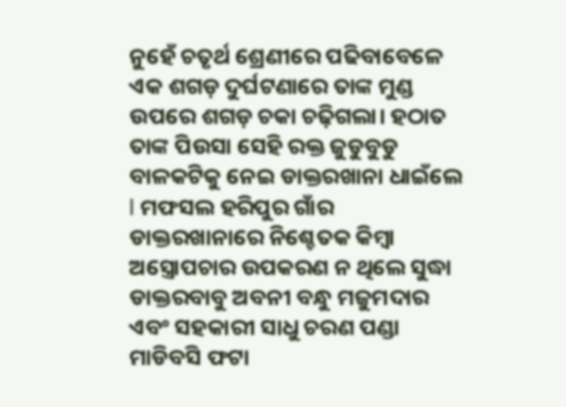ନୁହେଁ ଚତୃର୍ଥ ଶ୍ରେଣୀରେ ପଢିବାବେଳେ ଏକ ଶଗଡ଼ ଦୁର୍ଘଟଣାରେ ତାଙ୍କ ମୁଣ୍ଡ ଉପରେ ଶଗଡ଼ ଚକା ଚଢ଼ିଗଲା। ହଠାତ ତାଙ୍କ ପିଉସା ସେହି ରକ୍ତ ଜୁଡୁବୁଡୁ ବାଳକଟିକୁ ନେଇ ଡାକ୍ତରଖାନା ଧାଇଁଲେ l ମଫସଲ ହରିପୁର ଗାଁର ଡାକ୍ତରଖାନାରେ ନିଶ୍ଚେତକ କିମ୍ବା ଅସ୍ତ୍ରୋପଚାର ଉପକରଣ ନ ଥିଲେ ସୁଦ୍ଧା ଡାକ୍ତରବାବୁ ଅବନୀ ବନ୍ଧୁ ମଜୁମଦାର ଏବଂ ସହକାରୀ ସାଧୁ ଚରଣ ପଣ୍ଡା ମାଡିବସି ଫଟା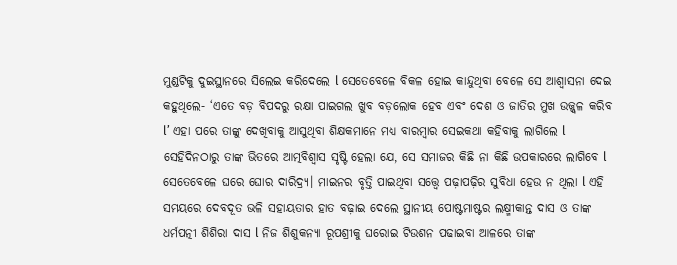ମୁଣ୍ଡଟିକୁ ଦୁଇସ୍ଥାନରେ ସିଲେଇ କରିଦେଲେ l ସେତେବେଳେ ବିକଳ ହୋଇ କାନ୍ଦୁଥିବା ବେଳେ ସେ ଆଶ୍ୱାସନା ଦେଇ କହୁଥିଲେ- ‘ଏତେ ବଡ଼ ବିପଦରୁ ରକ୍ଷା ପାଇଗଲ ଖୁବ ବଡ଼ଲୋକ ହେବ ଏବଂ ଦେଶ ଓ ଜାତିର ମୁଖ ଉଜ୍ଜ୍ୱଳ କରିବ l’ ଏହା ପରେ ତାଙ୍କୁ ଦେଖିବାକୁ ଆସୁଥିବା ଶିକ୍ଷକମାନେ ମଧ୍ୟ ବାରମ୍ବାର ସେଇକଥା କହିବାକୁ ଲାଗିଲେ l ସେହିଦିନଠାରୁ ତାଙ୍କ ଭିତରେ ଆତ୍ମବିଶ୍ୱାସ ସୃଷ୍ଟି ହେଲା ଯେ, ସେ ସମାଜର କିଛି ନା କିଛି ଉପକାରରେ ଲାଗିବେ l
ସେତେବେଳେ ଘରେ ଘୋର ଦାରିଦ୍ର୍ୟ। ମାଇନର ବୃତ୍ତି ପାଇଥିବା ସତ୍ତ୍ୱେ ପଢ଼ାପଢ଼ିର ସୁବିଧା ହେଉ ନ ଥିଲା l ଏହି ସମୟରେ ଦେବଦୂତ ଭଳି ସହାୟତାର ହାତ ବଢ଼ାଇ ଦେଲେ ସ୍ଥାନୀୟ ପୋଷ୍ଟମାଷ୍ଟର ଲକ୍ଷ୍ମୀକାନ୍ତ ଦାସ ଓ ତାଙ୍କ ଧର୍ମପତ୍ନୀ ଶିଶିରା ଦାସ l ନିଜ ଶିଶୁକନ୍ୟା ରୂପଶ୍ରୀକୁ ଘରୋଇ ଟିଉଶନ ପଢାଇବା ଆଳରେ ତାଙ୍କ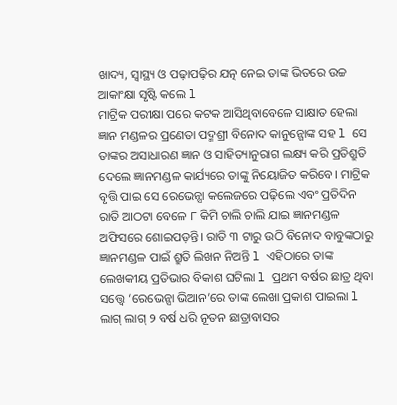ଖାଦ୍ୟ, ସ୍ବାସ୍ଥ୍ୟ ଓ ପଢ଼ାପଢ଼ିର ଯତ୍ନ ନେଇ ତାଙ୍କ ଭିତରେ ଉଚ୍ଚ ଆକାଂକ୍ଷା ସୃଷ୍ଟି କଲେ l
ମାଟ୍ରିକ ପରୀକ୍ଷା ପରେ କଟକ ଆସିଥିବାବେଳେ ସାକ୍ଷାତ ହେଲା ଜ୍ଞାନ ମଣ୍ଡଳର ପ୍ରଣେତା ପଦ୍ମଶ୍ରୀ ବିନୋଦ କାନୁନ୍ଗୋଙ୍କ ସହ l ସେ ତାଙ୍କର ଅସାଧାରଣ ଜ୍ଞାନ ଓ ସାହିତ୍ୟାନୁରାଗ ଲକ୍ଷ୍ୟ କରି ପ୍ରତିଶ୍ରୁତି ଦେଲେ ଜ୍ଞାନମଣ୍ଡଳ କାର୍ଯ୍ୟରେ ତାଙ୍କୁ ନିୟୋଜିତ କରିବେ। ମାଟ୍ରିକ ବୃତ୍ତି ପାଇ ସେ ରେଭେନ୍ସା କଲେଜରେ ପଢ଼ିଲେ ଏବଂ ପ୍ରତିଦିନ ରାତି ଆଠଟା ବେଳେ ୮ କିମି ଚାଲି ଚାଲି ଯାଇ ଜ୍ଞାନମଣ୍ଡଳ ଅଫିସରେ ଶୋଇପଡ଼ନ୍ତି। ରାତି ୩ ଟାରୁ ଉଠି ବିନୋଦ ବାବୁଙ୍କଠାରୁ ଜ୍ଞାନମଣ୍ଡଳ ପାଇଁ ଶ୍ରୁତି ଲିଖନ ନିଅନ୍ତି l ଏହିଠାରେ ତାଙ୍କ ଲେଖକୀୟ ପ୍ରତିଭାର ବିକାଶ ଘଟିଲା l ପ୍ରଥମ ବର୍ଷର ଛାତ୍ର ଥିବା ସତ୍ତ୍ୱେ ‘ରେଭେନ୍ସା ଭିଆନ’ରେ ତାଙ୍କ ଲେଖା ପ୍ରକାଶ ପାଇଲା l ଲାଗ୍ ଲାଗ୍ ୨ ବର୍ଷ ଧରି ନୂତନ ଛାତ୍ରାବାସର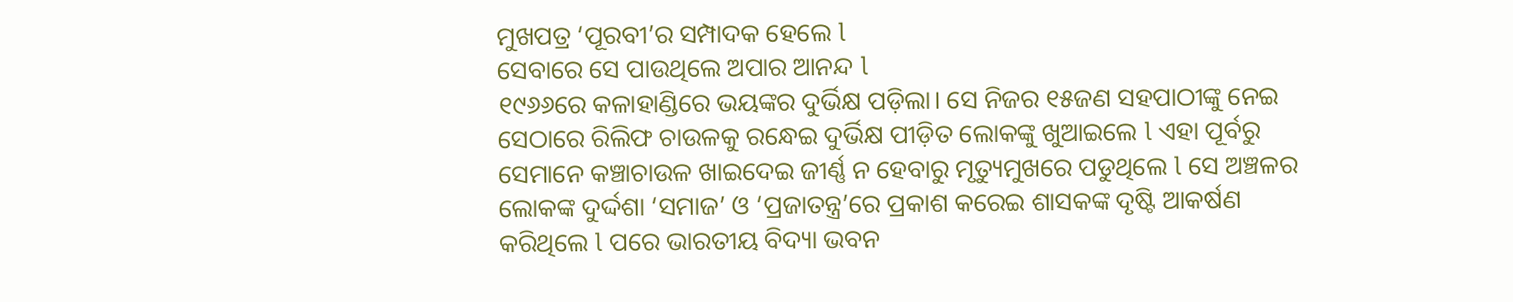ମୁଖପତ୍ର ‘ପୂରବୀ’ର ସମ୍ପାଦକ ହେଲେ l
ସେବାରେ ସେ ପାଉଥିଲେ ଅପାର ଆନନ୍ଦ l
୧୯୬୬ରେ କଳାହାଣ୍ଡିରେ ଭୟଙ୍କର ଦୁର୍ଭିକ୍ଷ ପଡ଼ିଲା। ସେ ନିଜର ୧୫ଜଣ ସହପାଠୀଙ୍କୁ ନେଇ ସେଠାରେ ରିଲିଫ ଚାଉଳକୁ ରନ୍ଧେଇ ଦୁର୍ଭିକ୍ଷ ପୀଡ଼ିତ ଲୋକଙ୍କୁ ଖୁଆଇଲେ l ଏହା ପୂର୍ବରୁ ସେମାନେ କଞ୍ଚାଚାଉଳ ଖାଇଦେଇ ଜୀର୍ଣ୍ଣ ନ ହେବାରୁ ମୃତ୍ୟୁମୁଖରେ ପଡୁଥିଲେ l ସେ ଅଞ୍ଚଳର ଲୋକଙ୍କ ଦୁର୍ଦ୍ଦଶା ‘ସମାଜ’ ଓ ‘ପ୍ରଜାତନ୍ତ୍ର’ରେ ପ୍ରକାଶ କରେଇ ଶାସକଙ୍କ ଦୃଷ୍ଟି ଆକର୍ଷଣ କରିଥିଲେ l ପରେ ଭାରତୀୟ ବିଦ୍ୟା ଭବନ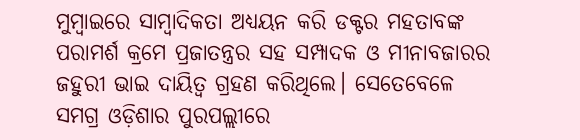ମୁମ୍ବାଇରେ ସାମ୍ବାଦିକତା ଅଧ୍ୟୟନ କରି ଡକ୍ଟର ମହତାବଙ୍କ ପରାମର୍ଶ କ୍ରମେ ପ୍ରଜାତନ୍ତ୍ରର ସହ ସମ୍ପାଦକ ଓ ମୀନାବଜାରର ଜହୁରୀ ଭାଇ ଦାୟିତ୍ୱ ଗ୍ରହଣ କରିଥିଲେ। ସେତେବେଳେ ସମଗ୍ର ଓଡ଼ିଶାର ପୁରପଲ୍ଲୀରେ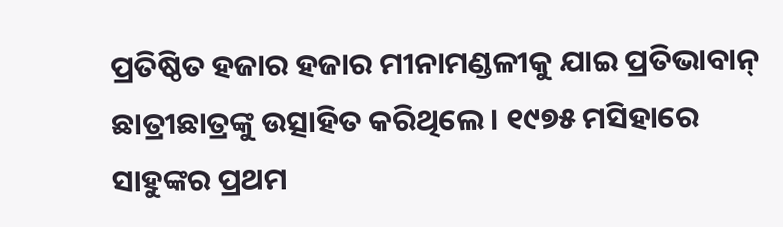ପ୍ରତିଷ୍ଠିତ ହଜାର ହଜାର ମୀନାମଣ୍ଡଳୀକୁ ଯାଇ ପ୍ରତିଭାବାନ୍ ଛାତ୍ରୀଛାତ୍ରଙ୍କୁ ଉତ୍ସାହିତ କରିଥିଲେ। ୧୯୭୫ ମସିହାରେ ସାହୁଙ୍କର ପ୍ରଥମ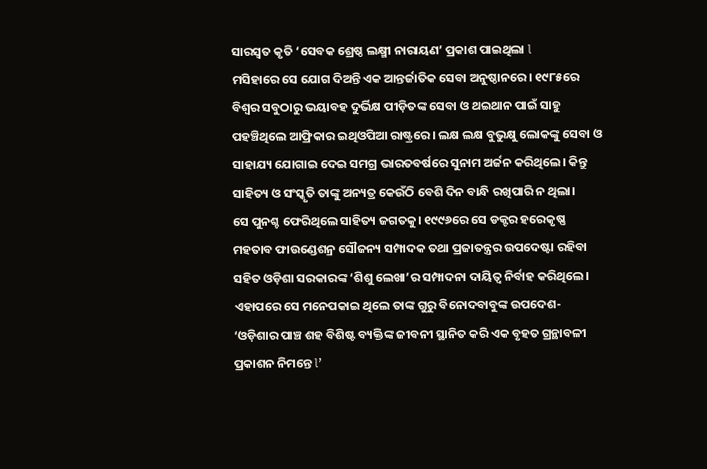ସାରସ୍ବତ କୃତି ‘ସେବକ ଶ୍ରେଷ୍ଠ ଲକ୍ଷ୍ମୀ ନାରାୟଣ’ ପ୍ରକାଶ ପାଇଥିଲା l
ମସିହାରେ ସେ ଯୋଗ ଦିଅନ୍ତି ଏକ ଆନ୍ତର୍ଜାତିକ ସେବା ଅନୁଷ୍ଠାନରେ। ୧୯୮୫ରେ ବିଶ୍ୱର ସବୁଠାରୁ ଭୟାବହ ଦୁର୍ଭିକ୍ଷ ପୀଡ଼ିତଙ୍କ ସେବା ଓ ଥଇଥାନ ପାଇଁ ସାହୁ ପହଞ୍ଚିଥିଲେ ଆଫ୍ରିକାର ଇଥିଓପିଆ ରାଷ୍ଟ୍ରରେ। ଲକ୍ଷ ଲକ୍ଷ ବୁଭୁକ୍ଷୁ ଲୋକଙ୍କୁ ସେବା ଓ ସାହାଯ୍ୟ ଯୋଗାଇ ଦେଇ ସମଗ୍ର ଭାରତବର୍ଷରେ ସୁନାମ ଅର୍ଜନ କରିଥିଲେ। କିନ୍ତୁ ସାହିତ୍ୟ ଓ ସଂସ୍କୃତି ତାଙ୍କୁ ଅନ୍ୟତ୍ର କେଉଁଠି ବେଶି ଦିନ ବାନ୍ଧି ରଖିପାରି ନ ଥିଲା।
ସେ ପୁନଶ୍ଚ ଫେରିଥିଲେ ସାହିତ୍ୟ ଜଗତକୁ। ୧୯୯୬ରେ ସେ ଡକ୍ଟର ହରେକୃଷ୍ଣ ମହତାବ ଫାଉଣ୍ଡେଶନ୍ର ସୌଜନ୍ୟ ସମ୍ପାଦକ ତଥା ପ୍ରଜାତନ୍ତ୍ରର ଉପଦେଷ୍ଟା ରହିବା ସହିତ ଓଡ଼ିଶା ସରକାରଙ୍କ ‘ଶିଶୁ ଲେଖା’ର ସମ୍ପାଦନା ଦାୟିତ୍ୱ ନିର୍ବାହ କରିଥିଲେ। ଏହାପରେ ସେ ମନେପକାଇ ଥିଲେ ତାଙ୍କ ଗୁରୁ ବିନୋଦବାବୁଙ୍କ ଉପଦେଶ- ‘ଓଡ଼ିଶାର ପାଞ୍ଚ ଶହ ବିଶିଷ୍ଟ ବ୍ୟକ୍ତିଙ୍କ ଜୀବନୀ ସ୍ଥାନିତ କରି ଏକ ବୃହତ ଗ୍ରନ୍ଥାବଳୀ ପ୍ରକାଶନ ନିମନ୍ତେ l’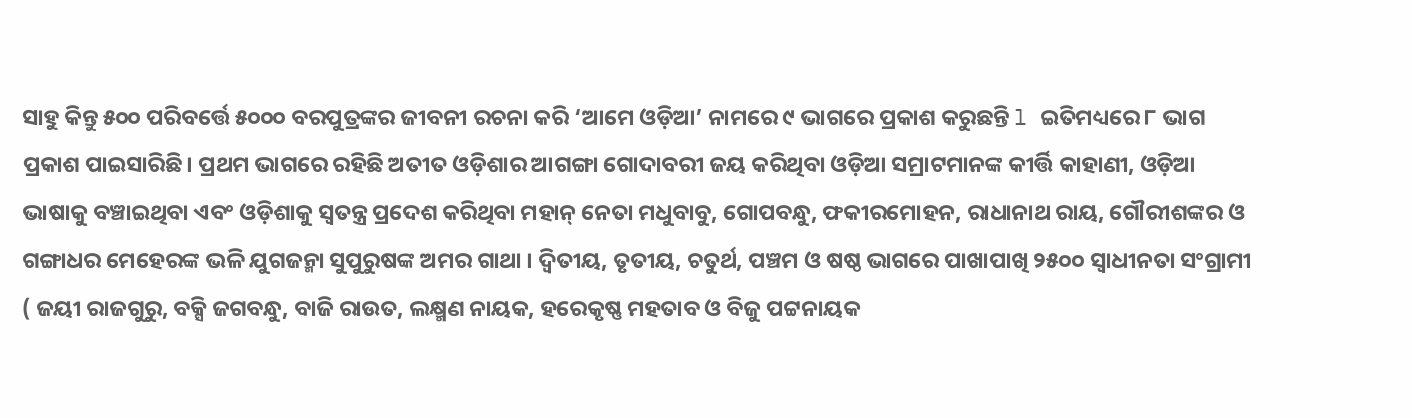ସାହୁ କିନ୍ତୁ ୫୦୦ ପରିବର୍ତ୍ତେ ୫୦୦୦ ବରପୁତ୍ରଙ୍କର ଜୀବନୀ ରଚନା କରି ‘ଆମେ ଓଡ଼ିଆ’ ନାମରେ ୯ ଭାଗରେ ପ୍ରକାଶ କରୁଛନ୍ତି l ଇତିମଧ୍ୟରେ ୮ ଭାଗ ପ୍ରକାଶ ପାଇସାରିଛି। ପ୍ରଥମ ଭାଗରେ ରହିଛି ଅତୀତ ଓଡ଼ିଶାର ଆଗଙ୍ଗା ଗୋଦାବରୀ ଜୟ କରିଥିବା ଓଡ଼ିଆ ସମ୍ରାଟମାନଙ୍କ କୀର୍ତ୍ତି କାହାଣୀ, ଓଡ଼ିଆ ଭାଷାକୁ ବଞ୍ଚାଇଥିବା ଏବଂ ଓଡ଼ିଶାକୁ ସ୍ବତନ୍ତ୍ର ପ୍ରଦେଶ କରିଥିବା ମହାନ୍ ନେତା ମଧୁବାବୁ, ଗୋପବନ୍ଧୁ, ଫକୀରମୋହନ, ରାଧାନାଥ ରାୟ, ଗୌରୀଶଙ୍କର ଓ ଗଙ୍ଗାଧର ମେହେରଙ୍କ ଭଳି ଯୁଗଜନ୍ମା ସୁପୁରୁଷଙ୍କ ଅମର ଗାଥା । ଦ୍ୱିତୀୟ, ତୃତୀୟ, ଚତୁର୍ଥ, ପଞ୍ଚମ ଓ ଷଷ୍ଠ ଭାଗରେ ପାଖାପାଖି ୨୫୦୦ ସ୍ବାଧୀନତା ସଂଗ୍ରାମୀ ( ଜୟୀ ରାଜଗୁରୁ, ବକ୍ସି ଜଗବନ୍ଧୁ, ବାଜି ରାଉତ, ଲକ୍ଷ୍ମଣ ନାୟକ, ହରେକୃଷ୍ଣ ମହତାବ ଓ ବିଜୁ ପଟ୍ଟନାୟକ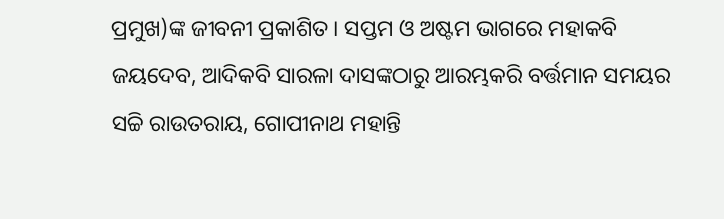ପ୍ରମୁଖ)ଙ୍କ ଜୀବନୀ ପ୍ରକାଶିତ। ସପ୍ତମ ଓ ଅଷ୍ଟମ ଭାଗରେ ମହାକବି ଜୟଦେବ, ଆଦିକବି ସାରଳା ଦାସଙ୍କଠାରୁ ଆରମ୍ଭକରି ବର୍ତ୍ତମାନ ସମୟର ସଚ୍ଚି ରାଉତରାୟ, ଗୋପୀନାଥ ମହାନ୍ତି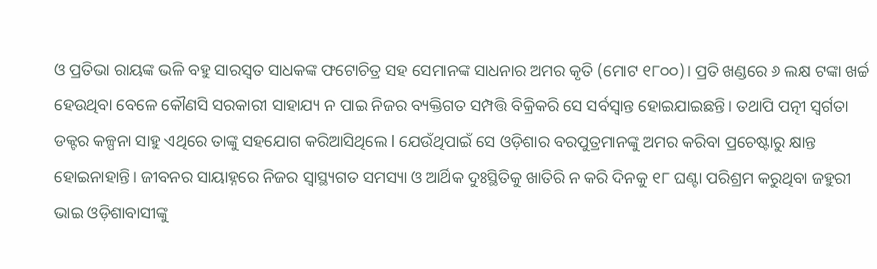ଓ ପ୍ରତିଭା ରାୟଙ୍କ ଭଳି ବହୁ ସାରସ୍ବତ ସାଧକଙ୍କ ଫଟୋଚିତ୍ର ସହ ସେମାନଙ୍କ ସାଧନାର ଅମର କୃତି (ମୋଟ ୧୮୦୦)। ପ୍ରତି ଖଣ୍ଡରେ ୬ ଲକ୍ଷ ଟଙ୍କା ଖର୍ଚ୍ଚ ହେଉଥିବା ବେଳେ କୌଣସି ସରକାରୀ ସାହାଯ୍ୟ ନ ପାଇ ନିଜର ବ୍ୟକ୍ତିଗତ ସମ୍ପତ୍ତି ବିକ୍ରିକରି ସେ ସର୍ବସ୍ବାନ୍ତ ହୋଇଯାଇଛନ୍ତି। ତଥାପି ପତ୍ନୀ ସ୍ବର୍ଗତା ଡକ୍ଟର କଳ୍ପନା ସାହୁ ଏଥିରେ ତାଙ୍କୁ ସହଯୋଗ କରିଆସିଥିଲେ l ଯେଉଁଥିପାଇଁ ସେ ଓଡ଼ିଶାର ବରପୁତ୍ରମାନଙ୍କୁ ଅମର କରିବା ପ୍ରଚେଷ୍ଟାରୁ କ୍ଷାନ୍ତ ହୋଇନାହାନ୍ତି। ଜୀବନର ସାୟାହ୍ନରେ ନିଜର ସ୍ବାସ୍ଥ୍ୟଗତ ସମସ୍ୟା ଓ ଆର୍ଥିକ ଦୁଃସ୍ଥିତିକୁ ଖାତିରି ନ କରି ଦିନକୁ ୧୮ ଘଣ୍ଟା ପରିଶ୍ରମ କରୁଥିବା ଜହୁରୀ ଭାଇ ଓଡ଼ିଶାବାସୀଙ୍କୁ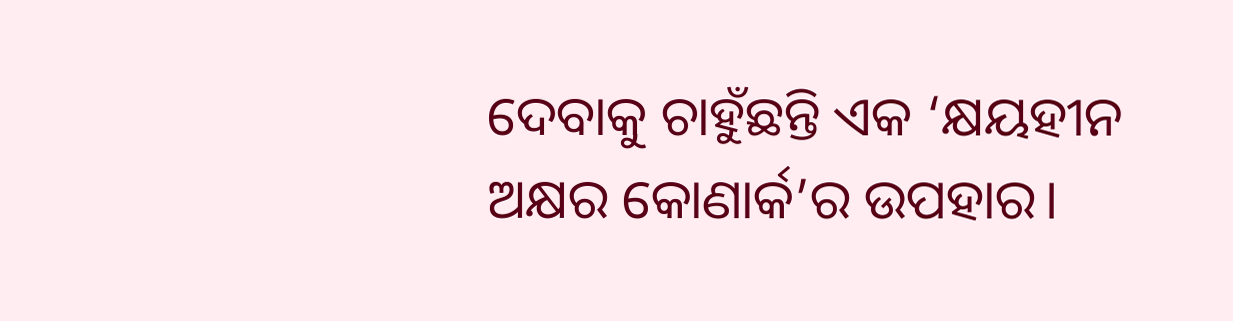ଦେବାକୁ ଚାହୁଁଛନ୍ତି ଏକ ‘କ୍ଷୟହୀନ ଅକ୍ଷର କୋଣାର୍କ’ର ଉପହାର।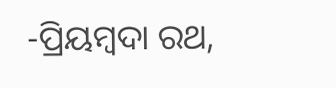-ପ୍ରିୟମ୍ବଦା ରଥ,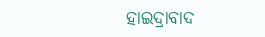ହାଇଦ୍ରାବାଦ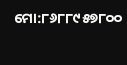ମୋ:୮୬୮୮୯୫୭୮୦୦